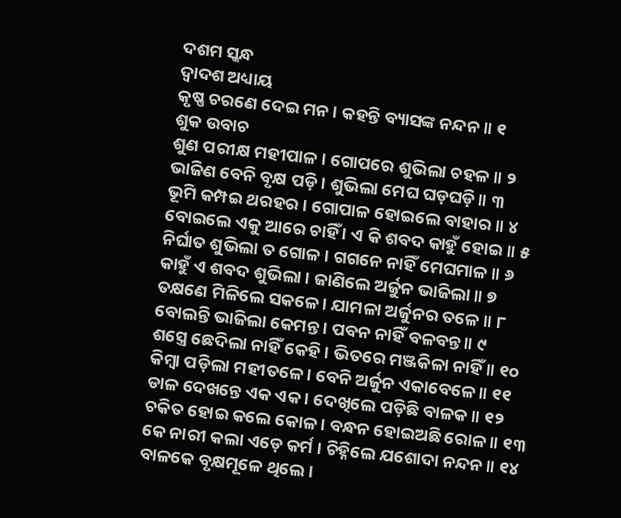ଦଶମ ସ୍କନ୍ଧ
ଦ୍ୱାଦଶ ଅଧ୍ୟାୟ
କୃଷ୍ଣ ଚରଣେ ଦେଇ ମନ । କହନ୍ତି ବ୍ୟାସଙ୍କ ନନ୍ଦନ ॥ ୧
ଶୁକ ଉବାଚ
ଶୁଣ ପରୀକ୍ଷ ମହୀପାଳ । ଗୋପରେ ଶୁଭିଲା ଚହଳ ॥ ୨
ଭାଜିଣ ବେନି ବୃକ୍ଷ ପଡ଼ି । ଶୁଭିଲା ମେଘ ଘଡ଼ଘଡ଼ି ॥ ୩
ଭୂମି କମ୍ପଇ ଥରହର । ଗୋପାଳ ହୋଇଲେ ବାହାର ॥ ୪
ବୋଇଲେ ଏକୁ ଆରେ ଚାହିଁ । ଏ କି ଶବଦ କାହୁଁ ହୋଇ ॥ ୫
ନିର୍ଘାତ ଶୁଭିଲା ତ ଗୋଳ । ଗଗନେ ନାହିଁ ମେଘମାଳ ॥ ୬
କାହୁଁ ଏ ଶବଦ ଶୁଭିଲା । ଜାଣିଲେ ଅର୍ଜୁନ ଭାଜିଲା ॥ ୭
ତକ୍ଷଣେ ମିଳିଲେ ସକଳେ । ଯାମଳା ଅର୍ଜୁନର ତଳେ ॥ ୮
ବୋଲନ୍ତି ଭାଜିଲା କେମନ୍ତ । ପବନ ନାହିଁ ବଳବନ୍ତ ॥ ୯
ଶସ୍ତ୍ରେ ଛେଦିଲା ନାହିଁ କେହି । ଭିତରେ ମଞ୍ଜକିଳା ନାହିଁ ॥ ୧୦
କିମ୍ବା ପଡ଼ିଲା ମହୀତଳେ । ବେନି ଅର୍ଜୁନ ଏକାବେଳେ ॥ ୧୧
ଡାଳ ଦେଖନ୍ତେ ଏକ ଏକ । ଦେଖିଲେ ପଡ଼ିଛି ବାଳକ ॥ ୧୨
ଚକିତ ହୋଇ କଲେ କୋଳ । ବନ୍ଧନ ହୋଇଅଛି ରୋଳ ॥ ୧୩
କେ ନାରୀ କଲା ଏଡ଼େ କର୍ମ । ଚିହ୍ନିଲେ ଯଶୋଦା ନନ୍ଦନ ॥ ୧୪
ବାଳକେ ବୃକ୍ଷମୂଳେ ଥିଲେ ।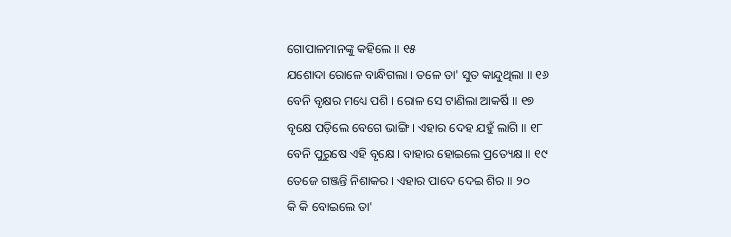ଗୋପାଳମାନଙ୍କୁ କହିଲେ ॥ ୧୫
ଯଶୋଦା ରୋଳେ ବାନ୍ଧିଗଲା । ତଳେ ତା' ସୁତ କାନ୍ଦୁଥିଲା ॥ ୧୬
ବେନି ବୃକ୍ଷର ମଧ୍ୟେ ପଶି । ରୋଳ ସେ ଟାଣିଲା ଆକର୍ଷି ॥ ୧୭
ବୃକ୍ଷେ ପଡ଼ିଲେ ବେଗେ ଭାଙ୍ଗି । ଏହାର ଦେହ ଯହୁଁ ଲାଗି ॥ ୧୮
ବେନି ପୁରୁଷେ ଏହି ବୃକ୍ଷେ । ବାହାର ହୋଇଲେ ପ୍ରତ୍ୟେକ୍ଷ ॥ ୧୯
ତେଜେ ଗଞ୍ଜନ୍ତି ନିଶାକର । ଏହାର ପାଦେ ଦେଇ ଶିର ॥ ୨୦
କି କି ବୋଇଲେ ତା'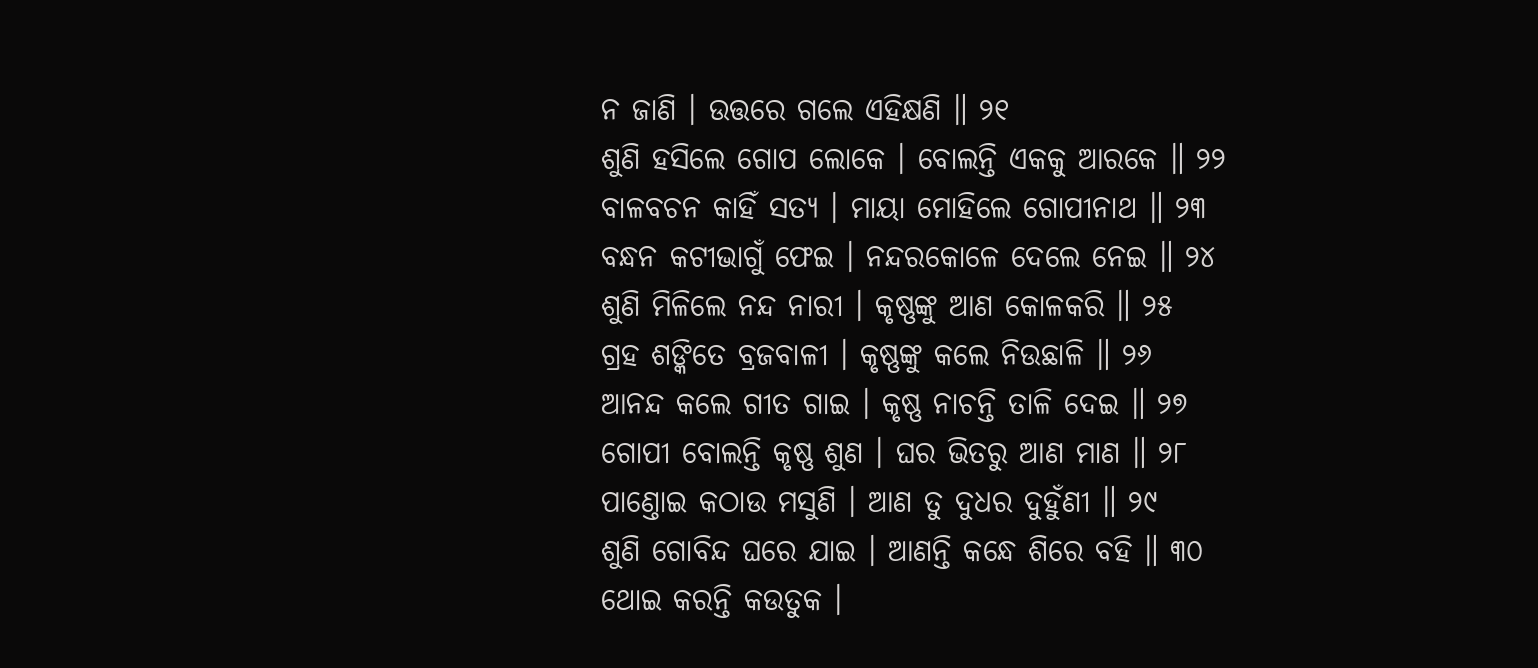ନ ଜାଣି । ଉତ୍ତରେ ଗଲେ ଏହିକ୍ଷଣି ॥ ୨୧
ଶୁଣି ହସିଲେ ଗୋପ ଲୋକେ । ବୋଲନ୍ତି ଏକକୁ ଆରକେ ॥ ୨୨
ବାଳବଚନ କାହିଁ ସତ୍ୟ । ମାୟା ମୋହିଲେ ଗୋପୀନାଥ ॥ ୨୩
ବନ୍ଧନ କଟୀଭାଗୁଁ ଫେଇ । ନନ୍ଦରକୋଳେ ଦେଲେ ନେଇ ॥ ୨୪
ଶୁଣି ମିଳିଲେ ନନ୍ଦ ନାରୀ । କୃଷ୍ଣଙ୍କୁ ଆଣ କୋଳକରି ॥ ୨୫
ଗ୍ରହ ଶଙ୍କିତେ ବ୍ରଜବାଳୀ । କୃଷ୍ଣଙ୍କୁ କଲେ ନିଉଛାଳି ॥ ୨୬
ଆନନ୍ଦ କଲେ ଗୀତ ଗାଇ । କୃଷ୍ଣ ନାଚନ୍ତି ତାଳି ଦେଇ ॥ ୨୭
ଗୋପୀ ବୋଲନ୍ତି କୃଷ୍ଣ ଶୁଣ । ଘର ଭିତରୁ ଆଣ ମାଣ ॥ ୨୮
ପାଣ୍ତୋଇ କଠାଉ ମସୁଣି । ଆଣ ତୁ ଦୁଧର ଦୁହୁଁଣୀ ॥ ୨୯
ଶୁଣି ଗୋବିନ୍ଦ ଘରେ ଯାଇ । ଆଣନ୍ତି କନ୍ଧେ ଶିରେ ବହି ॥ ୩୦
ଥୋଇ କରନ୍ତି କଉତୁକ ।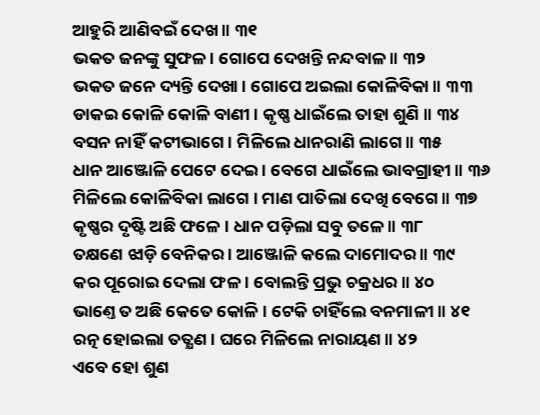ଆହୁରି ଆଣିବଇଁ ଦେଖ ॥ ୩୧
ଭକତ ଜନଙ୍କୁ ସୁଫଳ । ଗୋପେ ଦେଖନ୍ତି ନନ୍ଦବାଳ ॥ ୩୨
ଭକତ ଜନେ ଦ୍ୟନ୍ତି ଦେଖା । ଗୋପେ ଅଇଲା କୋଳିବିକା ॥ ୩୩
ଡାକଇ କୋଳି କୋଳି ବାଣୀ । କୃଷ୍ଣ ଧାଇଁଲେ ତାହା ଶୁଣି ॥ ୩୪
ବସନ ନାହିଁ କଟୀଭାଗେ । ମିଳିଲେ ଧାନରାଣି ଲାଗେ ॥ ୩୫
ଧାନ ଆଞ୍ଜୋଳି ପେଟେ ଦେଇ । ବେଗେ ଧାଇଁଲେ ଭାବଗ୍ରାହୀ ॥ ୩୬
ମିଳିଲେ କୋଳିବିକା ଲାଗେ । ମାଣ ପାତିଲା ଦେଖି ବେଗେ ॥ ୩୭
କୃଷ୍ଣର ଦୃଷ୍ଟି ଅଛି ଫଳେ । ଧାନ ପଡ଼ିଲା ସବୁ ତଳେ ॥ ୩୮
ତକ୍ଷଣେ ଝାଡ଼ି ବେନିକର । ଆଞ୍ଜୋଳି କଲେ ଦାମୋଦର ॥ ୩୯
କର ପୂରୋଇ ଦେଲା ଫଳ । ବୋଲନ୍ତି ପ୍ରଭୁ ଚକ୍ରଧର ॥ ୪୦
ଭାଣ୍ତେ ତ ଅଛି କେତେ କୋଳି । ଟେକି ଚାହିଁଲେ ବନମାଳୀ ॥ ୪୧
ରତ୍ନ ହୋଇଲା ତତ୍କ୍ଷଣ । ଘରେ ମିଳିଲେ ନାରାୟଣ ॥ ୪୨
ଏବେ ହୋ ଶୁଣ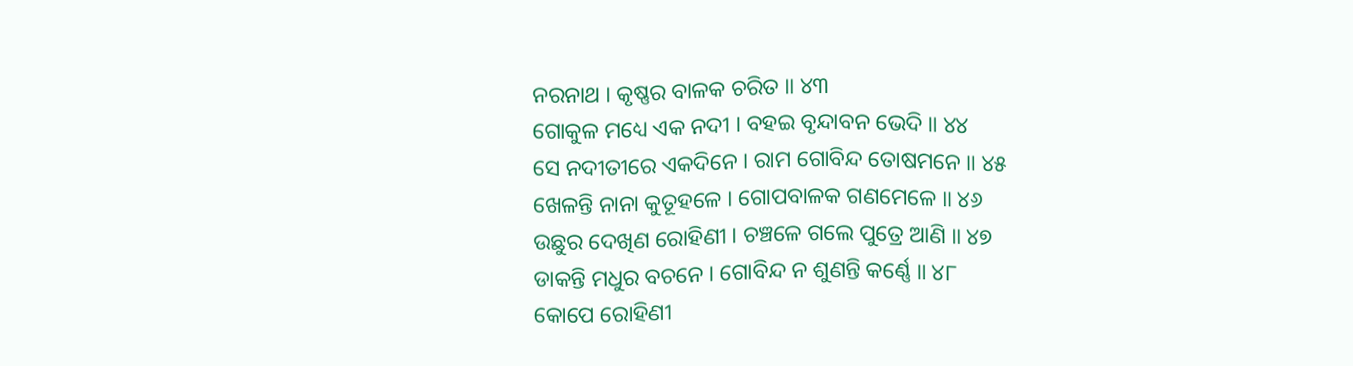ନରନାଥ । କୃଷ୍ଣର ବାଳକ ଚରିତ ॥ ୪୩
ଗୋକୁଳ ମଧ୍ୟେ ଏକ ନଦୀ । ବହଇ ବୃନ୍ଦାବନ ଭେଦି ॥ ୪୪
ସେ ନଦୀତୀରେ ଏକଦିନେ । ରାମ ଗୋବିନ୍ଦ ତୋଷମନେ ॥ ୪୫
ଖେଳନ୍ତି ନାନା କୁତୂହଳେ । ଗୋପବାଳକ ଗଣମେଳେ ॥ ୪୬
ଉଛୁର ଦେଖିଣ ରୋହିଣୀ । ଚଞ୍ଚଳେ ଗଲେ ପୁତ୍ରେ ଆଣି ॥ ୪୭
ଡାକନ୍ତି ମଧୁର ବଚନେ । ଗୋବିନ୍ଦ ନ ଶୁଣନ୍ତି କର୍ଣ୍ଣେ ॥ ୪୮
କୋପେ ରୋହିଣୀ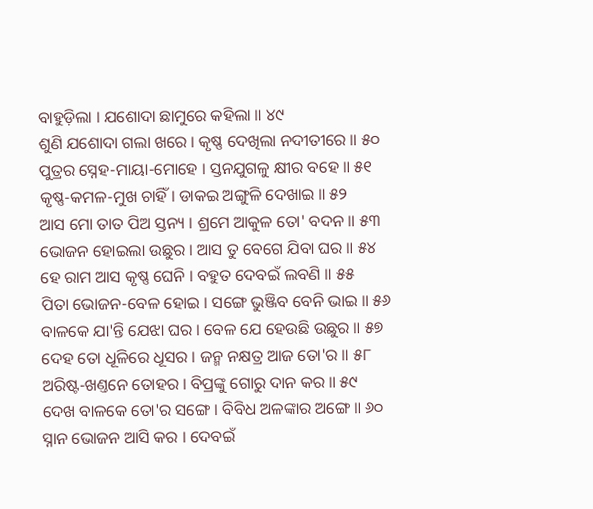ବାହୁଡ଼ିଲା । ଯଶୋଦା ଛାମୁରେ କହିଲା ॥ ୪୯
ଶୁଣି ଯଶୋଦା ଗଲା ଖରେ । କୃଷ୍ଣ ଦେଖିଲା ନଦୀତୀରେ ॥ ୫୦
ପୁତ୍ରର ସ୍ନେହ-ମାୟା-ମୋହେ । ସ୍ତନଯୁଗଳୁ କ୍ଷୀର ବହେ ॥ ୫୧
କୃଷ୍ଣ-କମଳ-ମୁଖ ଚାହିଁ । ଡାକଇ ଅଙ୍ଗୁଳି ଦେଖାଇ ॥ ୫୨
ଆସ ମୋ ତାତ ପିଅ ସ୍ତନ୍ୟ । ଶ୍ରମେ ଆକୁଳ ତୋ' ବଦନ ॥ ୫୩
ଭୋଜନ ହୋଇଲା ଉଛୁର । ଆସ ତୁ ବେଗେ ଯିବା ଘର ॥ ୫୪
ହେ ରାମ ଆସ କୃଷ୍ଣ ଘେନି । ବହୁତ ଦେବଇଁ ଲବଣି ॥ ୫୫
ପିତା ଭୋଜନ-ବେଳ ହୋଇ । ସଙ୍ଗେ ଭୁଞ୍ଜିବ ବେନି ଭାଇ ॥ ୫୬
ବାଳକେ ଯା'ନ୍ତି ଯେଝା ଘର । ବେଳ ଯେ ହେଉଛି ଉଛୁର ॥ ୫୭
ଦେହ ତୋ ଧୂଳିରେ ଧୂସର । ଜନ୍ମ ନକ୍ଷତ୍ର ଆଜ ତୋ'ର ॥ ୫୮
ଅରିଷ୍ଟ-ଖଣ୍ତନେ ତୋହର । ବିପ୍ରଙ୍କୁ ଗୋରୁ ଦାନ କର ॥ ୫୯
ଦେଖ ବାଳକେ ତୋ'ର ସଙ୍ଗେ । ବିବିଧ ଅଳଙ୍କାର ଅଙ୍ଗେ ॥ ୬୦
ସ୍ନାନ ଭୋଜନ ଆସି କର । ଦେବଇଁ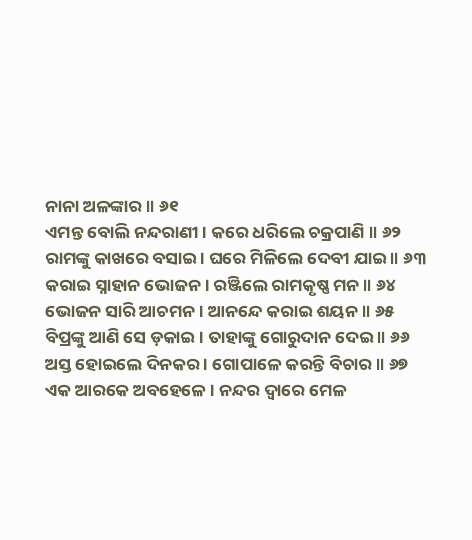ନାନା ଅଳଙ୍କାର ॥ ୬୧
ଏମନ୍ତ ବୋଲି ନନ୍ଦରାଣୀ । କରେ ଧରିଲେ ଚକ୍ରପାଣି ॥ ୬୨
ରାମଙ୍କୁ କାଖରେ ବସାଇ । ଘରେ ମିଳିଲେ ଦେବୀ ଯାଇ ॥ ୬୩
କରାଇ ସ୍ନାହାନ ଭୋଜନ । ରଞ୍ଜିଲେ ରାମକୃଷ୍ଣ ମନ ॥ ୬୪
ଭୋଜନ ସାରି ଆଚମନ । ଆନନ୍ଦେ କରାଇ ଶୟନ ॥ ୬୫
ବିପ୍ରଙ୍କୁ ଆଣି ସେ ଡ଼କାଇ । ତାହାଙ୍କୁ ଗୋରୁଦାନ ଦେଇ ॥ ୬୬
ଅସ୍ତ ହୋଇଲେ ଦିନକର । ଗୋପାଳେ କରନ୍ତି ବିଚାର ॥ ୬୭
ଏକ ଆରକେ ଅବହେଳେ । ନନ୍ଦର ଦ୍ୱାରେ ମେଳ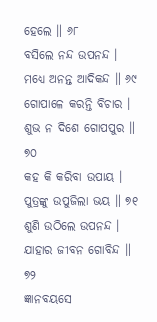ହେଲେ ॥ ୬୮
ବସିଲେ ନନ୍ଦ ଉପନନ୍ଦ । ମଧ୍ୟେ ଅନନ୍ତ ଆଦିକନ୍ଦ ॥ ୬୯
ଗୋପାଳେ କରନ୍ତି ବିଚାର । ଶୁଭ ନ ଦିଶେ ଗୋପପୁର ॥ ୭୦
କହ କି କରିବା ଉପାୟ । ପୁତ୍ରଙ୍କୁ ଉପୁଜିଲା ଭୟ ॥ ୭୧
ଶୁଣି ଉଠିଲେ ଉପନନ୍ଦ । ଯାହାର ଜୀବନ ଗୋବିନ୍ଦ ॥ ୭୨
ଜ୍ଞାନବୟସେ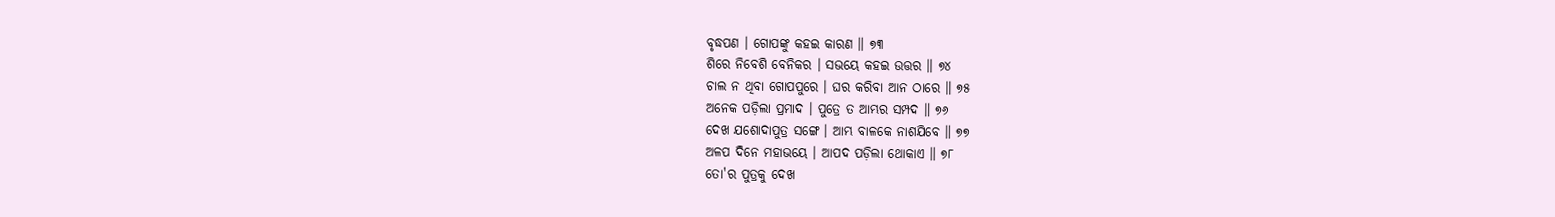ବୃଦ୍ଧପଣ । ଗୋପଙ୍କୁ କହଇ କାରଣ ॥ ୭୩
ଶିରେ ନିବେଶି ବେନିକର । ସଭୟେ କହଇ ଉତ୍ତର ॥ ୭୪
ଚାଲ ନ ଥିବା ଗୋପପୁରେ । ଘର କରିବା ଆନ ଠାରେ ॥ ୭୫
ଅନେକ ପଡ଼ିଲା ପ୍ରମାଦ । ପୁତ୍ରେ ତ ଆମ୍ଭର ସମ୍ପଦ ॥ ୭୬
ଦେଖ ଯଶୋଦାପୁତ୍ର ସଙ୍ଗେ । ଆମ୍ଭ ବାଳକେ ନାଶଯିବେ ॥ ୭୭
ଅଳପ ଦିନେ ମହାଭୟେ । ଆପଦ ପଡ଼ିଲା ଥୋକାଏ ॥ ୭୮
ତୋ'ର ପୁତ୍ରକୁ ଦେଖ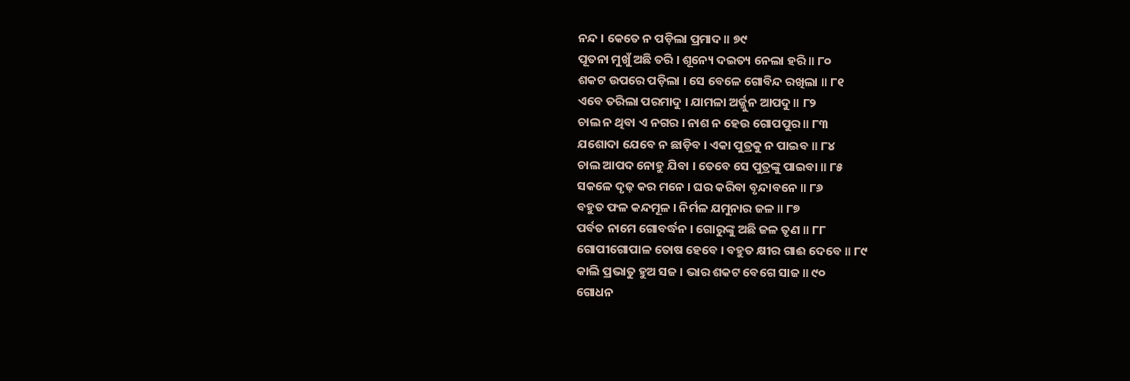ନନ୍ଦ । କେତେ ନ ପଡ଼ିଲା ପ୍ରମାଦ ॥ ୭୯
ପୂତନା ମୁଖୁଁ ଅଛି ତରି । ଶୂନ୍ୟେ ଦଇତ୍ୟ ନେଲା ହରି ॥ ୮୦
ଶକଟ ଉପରେ ପଡ଼ିଲା । ସେ ବେଳେ ଗୋବିନ୍ଦ ରଖିଲା ॥ ୮୧
ଏବେ ତରିଲା ପରମାଦୁ । ଯାମଳା ଅର୍ଜ୍ଜୁନ ଆପଦୁ ॥ ୮୨
ଚାଲ ନ ଥିବା ଏ ନଗର । ନାଶ ନ ହେଉ ଗୋପପୁର ॥ ୮୩
ଯଶୋଦା ଯେବେ ନ ଛାଡ଼ିବ । ଏକା ପୁତ୍ରକୁ ନ ପାଇବ ॥ ୮୪
ଚାଲ ଆପଦ ନୋହୁ ଯିବା । ତେବେ ସେ ପୁତ୍ରଙ୍କୁ ପାଇବା ॥ ୮୫
ସକଳେ ଦୃଢ଼ କର ମନେ । ଘର କରିବା ବୃନ୍ଦାବନେ ॥ ୮୬
ବହୁତ ଫଳ କନ୍ଦମୂଳ । ନିର୍ମଳ ଯମୁନାର ଜଳ ॥ ୮୭
ପର୍ବତ ନାମେ ଗୋବର୍ଦ୍ଧନ । ଗୋରୁଙ୍କୁ ଅଛି ଜଳ ତୃଣ ॥ ୮୮
ଗୋପୀଗୋପାଳ ତୋଷ ହେବେ । ବହୁତ କ୍ଷୀର ଗାଈ ଦେବେ ॥ ୮୯
କାଲି ପ୍ରଭାତୁ ହୁଅ ସଜ । ଭାର ଶକଟ ବେଗେ ସାଜ ॥ ୯୦
ଗୋଧନ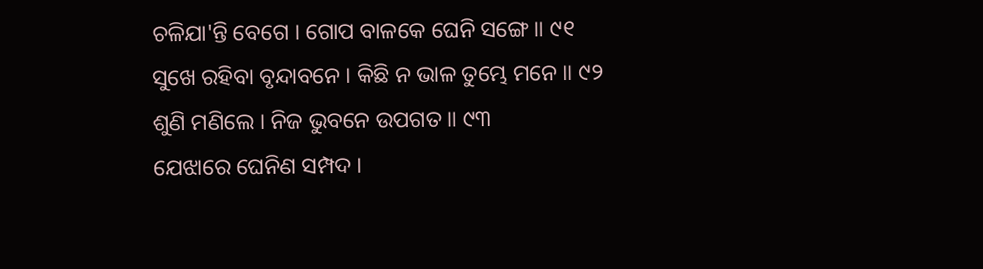ଚଳିଯା'ନ୍ତି ବେଗେ । ଗୋପ ବାଳକେ ଘେନି ସଙ୍ଗେ ॥ ୯୧
ସୁଖେ ରହିବା ବୃନ୍ଦାବନେ । କିଛି ନ ଭାଳ ତୁମ୍ଭେ ମନେ ॥ ୯୨
ଶୁଣି ମଣିଲେ । ନିଜ ଭୁବନେ ଉପଗତ ॥ ୯୩
ଯେଝାରେ ଘେନିଣ ସମ୍ପଦ ।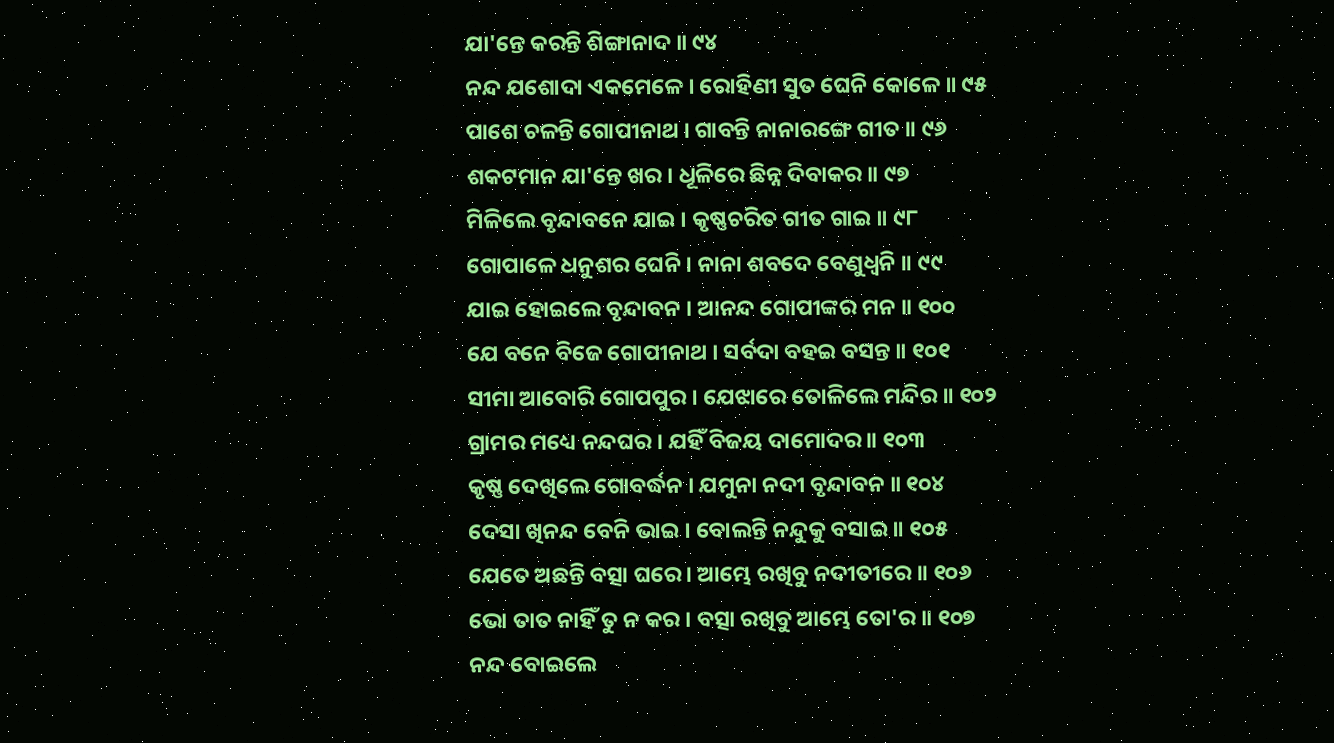ଯା'ନ୍ତେ କରନ୍ତି ଶିଙ୍ଗାନାଦ ॥ ୯୪
ନନ୍ଦ ଯଶୋଦା ଏକମେଳେ । ରୋହିଣୀ ସୁତ ଘେନି କୋଳେ ॥ ୯୫
ପାଶେ ଚଳନ୍ତି ଗୋପୀନାଥ । ଗାବନ୍ତି ନାନାରଙ୍ଗେ ଗୀତ ॥ ୯୬
ଶକଟମାନ ଯା'ନ୍ତେ ଖର । ଧୂଳିରେ ଛିନ୍ନ ଦିବାକର ॥ ୯୭
ମିଳିଲେ ବୃନ୍ଦାବନେ ଯାଇ । କୃଷ୍ଣଚରିତ ଗୀତ ଗାଇ ॥ ୯୮
ଗୋପାଳେ ଧନୁଶର ଘେନି । ନାନା ଶବଦେ ବେଣୁଧ୍ୱନି ॥ ୯୯
ଯାଇ ହୋଇଲେ ବୃନ୍ଦାବନ । ଆନନ୍ଦ ଗୋପୀଙ୍କର ମନ ॥ ୧୦୦
ଯେ ବନେ ବିଜେ ଗୋପୀନାଥ । ସର୍ବଦା ବହଇ ବସନ୍ତ ॥ ୧୦୧
ସୀମା ଆବୋରି ଗୋପପୁର । ଯେଝାରେ ତୋଳିଲେ ମନ୍ଦିର ॥ ୧୦୨
ଗ୍ରାମର ମଧ୍ୟେ ନନ୍ଦଘର । ଯହିଁ ବିଜୟ ଦାମୋଦର ॥ ୧୦୩
କୃଷ୍ଣ ଦେଖିଲେ ଗୋବର୍ଦ୍ଧନ । ଯମୁନା ନଦୀ ବୃନ୍ଦାବନ ॥ ୧୦୪
ଦେସା ଖିନନ୍ଦ ବେନି ଭାଇ । ବୋଲନ୍ତି ନନ୍ଦୁକୁ ବସାଇ ॥ ୧୦୫
ଯେତେ ଅଛନ୍ତି ବତ୍ସା ଘରେ । ଆମ୍ଭେ ରଖିବୁ ନଦୀତୀରେ ॥ ୧୦୬
ଭୋ ତାତ ନାହିଁ ତୁ ନ କର । ବତ୍ସା ରଖିବୁ ଆମ୍ଭେ ତୋ'ର ॥ ୧୦୭
ନନ୍ଦ ବୋଇଲେ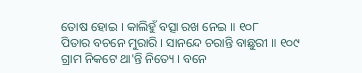ତୋଷ ହୋଇ । କାଲିହୁଁ ବତ୍ସା ରଖ ନେଇ ॥ ୧୦୮
ପିତାର ବଚନେ ମୁରାରି । ସାନନ୍ଦେ ଚରାନ୍ତି ବାଛୁରୀ ॥ ୧୦୯
ଗ୍ରାମ ନିକଟେ ଥା'ନ୍ତି ନିତ୍ୟେ । ବନେ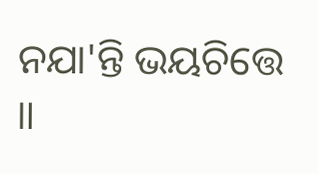ନଯା'ନ୍ତି ଭୟଚିତ୍ତେ ॥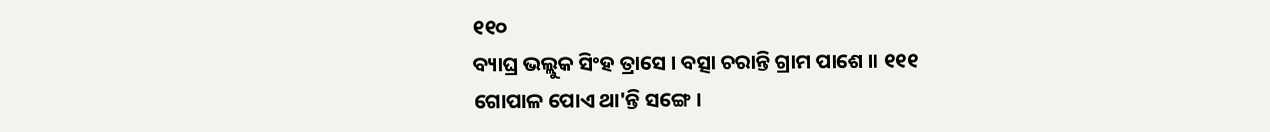୧୧୦
ବ୍ୟାଘ୍ର ଭଲ୍ଲୁକ ସିଂହ ତ୍ରାସେ । ବତ୍ସା ଚରାନ୍ତି ଗ୍ରାମ ପାଶେ ॥ ୧୧୧
ଗୋପାଳ ପୋଏ ଥା'ନ୍ତି ସଙ୍ଗେ ।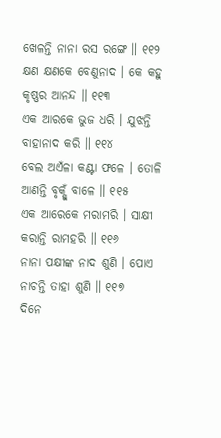ଖେଳନ୍ତି ନାନା ରସ ରଙ୍ଗେ ॥ ୧୧୨
କ୍ଷଣ କ୍ଷଣକେ ବେଣୁନାଦ । କେ କହୁ କୃଷ୍ଣର ଆନନ୍ଦ ॥ ୧୧୩
ଏକ ଆରକେ ଭୁଜ ଧରି । ଯୁଝନ୍ତି ବାହାନାଦ କରି ॥ ୧୧୪
ବେଲ ଅଏଁଳା କଣ୍ଟା ଫଳେ । ତୋଳି ଆଣନ୍ତି ବୃକ୍ଷୁଁ ବାଳେ ॥ ୧୧୫
ଏକ ଆରେକେ ମରାମରି । ସାକ୍ଷୀ କରାନ୍ତି ରାମହରି ॥ ୧୧୬
ନାନା ପକ୍ଷୀଙ୍କ ନାଦ ଶୁଣି । ପୋଏ ନାଚନ୍ତି ତାହା ଶୁଣି ॥ ୧୧୭
ଦିନେ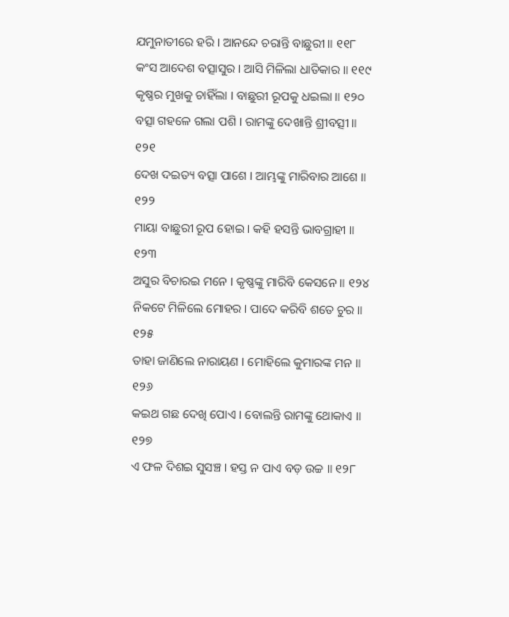ଯମୁନାତୀରେ ହରି । ଆନନ୍ଦେ ଚରାନ୍ତି ବାଛୁରୀ ॥ ୧୧୮
କଂସ ଆଦେଶ ବତ୍ସାସୁର । ଆସି ମିଳିଲା ଧାତିକାର ॥ ୧୧୯
କୃଷ୍ଣର ମୁଖକୁ ଚାହିଁଲା । ବାଛୁରୀ ରୂପକୁ ଧଇଲା ॥ ୧୨୦
ବତ୍ସା ଗହଳେ ଗଲା ପଶି । ରାମଙ୍କୁ ଦେଖାନ୍ତି ଶ୍ରୀବତ୍ସୀ ॥ ୧୨୧
ଦେଖ ଦଇତ୍ୟ ବତ୍ସା ପାଶେ । ଆମ୍ଭଙ୍କୁ ମାରିବାର ଆଶେ ॥ ୧୨୨
ମାୟା ବାଛୁରୀ ରୂପ ହୋଇ । କହି ହସନ୍ତି ଭାବଗ୍ରାହୀ ॥ ୧୨୩
ଅସୁର ବିଚାରଇ ମନେ । କୃଷ୍ଣଙ୍କୁ ମାରିବି କେସନେ ॥ ୧୨୪
ନିକଟେ ମିଳିଲେ ମୋହର । ପାଦେ କରିବି ଶତେ ଚୁର ॥ ୧୨୫
ତାହା ଜାଣିଲେ ନାରାୟଣ । ମୋହିଲେ କୁମାରଙ୍କ ମନ ॥ ୧୨୬
କଇଥ ଗଛ ଦେଖି ପୋଏ । ବୋଲନ୍ତି ରାମଙ୍କୁ ଥୋକାଏ ॥ ୧୨୭
ଏ ଫଳ ଦିଶଇ ସୁସଞ୍ଚ । ହସ୍ତ ନ ପାଏ ବଡ଼ ଉଚ୍ଚ ॥ ୧୨୮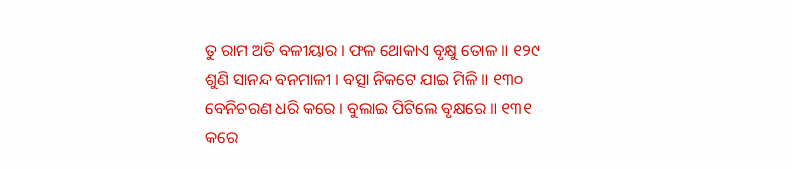ତୁ ରାମ ଅତି ବଳୀୟାର । ଫଳ ଥୋକାଏ ବୃକ୍ଷୁ ତୋଳ ॥ ୧୨୯
ଶୁଣି ସାନନ୍ଦ ବନମାଳୀ । ବତ୍ସା ନିକଟେ ଯାଇ ମିଳି ॥ ୧୩୦
ବେନିଚରଣ ଧରି କରେ । ବୁଲାଇ ପିଟିଲେ ବୃକ୍ଷରେ ॥ ୧୩୧
କରେ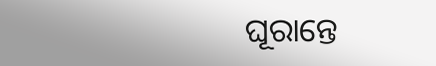ଘୂରାନ୍ତେ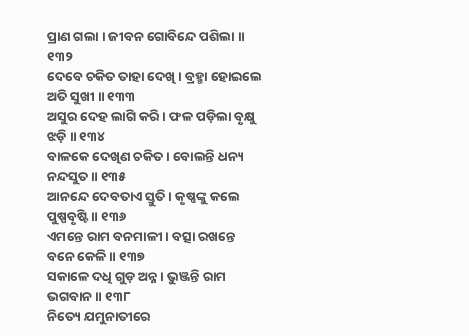ପ୍ରାଣ ଗଲା । ଜୀବନ ଗୋବିନ୍ଦେ ପଶିଲା ॥ ୧୩୨
ଦେବେ ଚକିତ ତାହା ଦେଖି । ବ୍ରହ୍ମା ହୋଇଲେ ଅତି ସୁଖୀ ॥ ୧୩୩
ଅସୁର ଦେହ ଲାଗି କରି । ଫଳ ପଡ଼ିଲା ବୃକ୍ଷୁ ଝଡ଼ି ॥ ୧୩୪
ବାଳକେ ଦେଖିଣ ଚକିତ । ବୋଲନ୍ତି ଧନ୍ୟ ନନ୍ଦସୁତ ॥ ୧୩୫
ଆନନ୍ଦେ ଦେବତାଏ ସ୍ତୁତି । କୃଷ୍ଣଙ୍କୁ କଲେ ପୁଷ୍ପବୃଷ୍ଟି ॥ ୧୩୬
ଏମନ୍ତେ ରାମ ବନମାଳୀ । ବତ୍ସା ରଖନ୍ତେ ବନେ କେଳି ॥ ୧୩୭
ସକାଳେ ଦଧି ଗୁଡ଼ ଅନ୍ନ । ଭୁଞ୍ଜନ୍ତି ରାମ ଭଗବାନ ॥ ୧୩୮
ନିତ୍ୟେ ଯମୁନାତୀରେ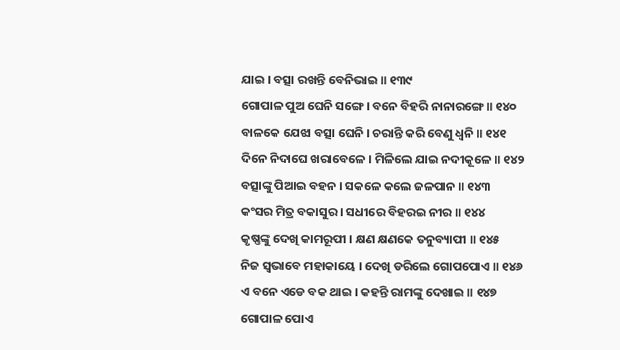ଯାଇ । ବତ୍ସା ରଖନ୍ତି ବେନିଭାଇ ॥ ୧୩୯
ଗୋପାଳ ପୁଅ ଘେନି ସଙ୍ଗେ । ବନେ ବିହରି ନାନାରଙ୍ଗେ ॥ ୧୪୦
ବାଳକେ ଯେଝା ବତ୍ସା ଘେନି । ଚରାନ୍ତି କରି ବେଣୁ ଧ୍ୱନି ॥ ୧୪୧
ଦିନେ ନିଦାଘେ ଖରାବେଳେ । ମିଳିଲେ ଯାଇ ନଦୀକୂଳେ ॥ ୧୪୨
ବତ୍ସାଙ୍କୁ ପିଆଇ ବହନ । ସକଳେ କଲେ ଜଳପାନ ॥ ୧୪୩
କଂସର ମିତ୍ର ବକାସୁର । ସଧୀରେ ବିହରଇ ନୀର ॥ ୧୪୪
କୃଷ୍ଣଙ୍କୁ ଦେଖି କାମରୂପୀ । କ୍ଷଣ କ୍ଷଣକେ ତନୁବ୍ୟାପୀ ॥ ୧୪୫
ନିଜ ସ୍ୱଭାବେ ମହାକାୟେ । ଦେଖି ଡରିଲେ ଗୋପପୋଏ ॥ ୧୪୬
ଏ ବନେ ଏଡେ ବକ ଥାଇ । କହନ୍ତି ରାମଙ୍କୁ ଦେଖାଇ ॥ ୧୪୭
ଗୋପାଳ ପୋଏ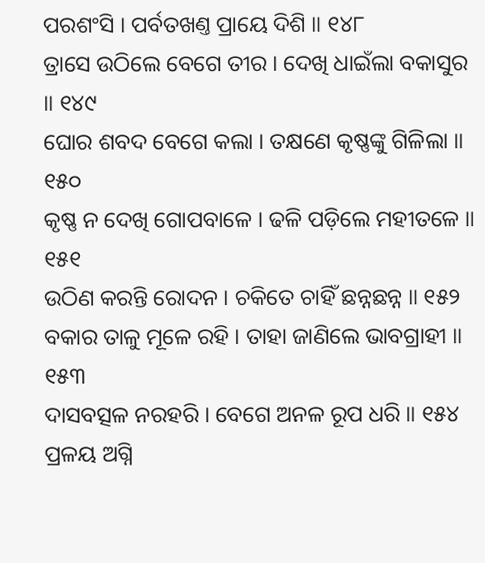ପରଶଂସି । ପର୍ବତଖଣ୍ତ ପ୍ରାୟେ ଦିଶି ॥ ୧୪୮
ତ୍ରାସେ ଉଠିଲେ ବେଗେ ତୀର । ଦେଖି ଧାଇଁଲା ବକାସୁର ॥ ୧୪୯
ଘୋର ଶବଦ ବେଗେ କଲା । ତକ୍ଷଣେ କୃଷ୍ଣଙ୍କୁ ଗିଳିଲା ॥ ୧୫୦
କୃଷ୍ଣ ନ ଦେଖି ଗୋପବାଳେ । ଢଳି ପଡ଼ିଲେ ମହୀତଳେ ॥ ୧୫୧
ଉଠିଣ କରନ୍ତି ରୋଦନ । ଚକିତେ ଚାହିଁ ଛନ୍ନଛନ୍ନ ॥ ୧୫୨
ବକାର ତାଳୁ ମୂଳେ ରହି । ତାହା ଜାଣିଲେ ଭାବଗ୍ରାହୀ ॥ ୧୫୩
ଦାସବତ୍ସଳ ନରହରି । ବେଗେ ଅନଳ ରୂପ ଧରି ॥ ୧୫୪
ପ୍ରଳୟ ଅଗ୍ନି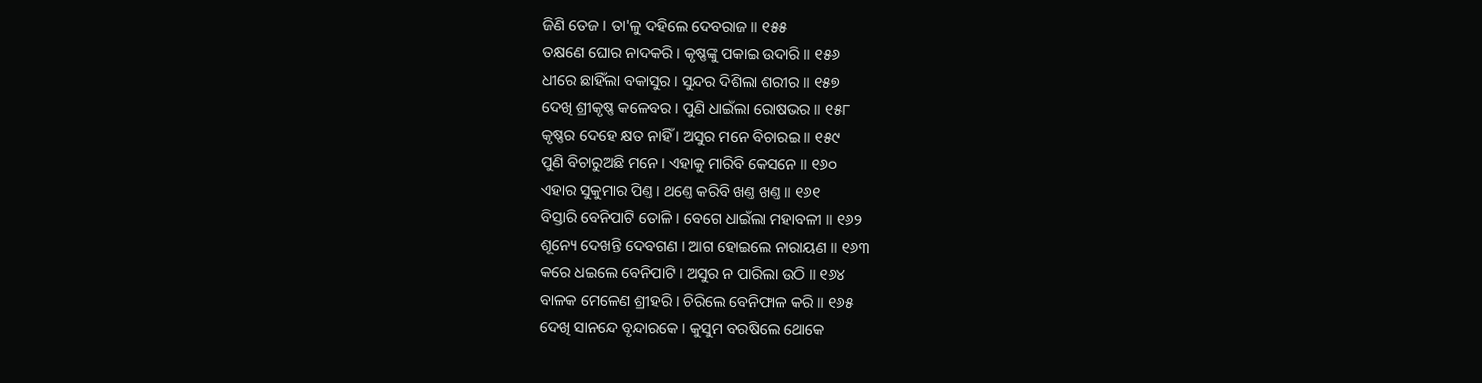ଜିଣି ତେଜ । ତା'ଳୁ ଦହିଲେ ଦେବରାଜ ॥ ୧୫୫
ତକ୍ଷଣେ ଘୋର ନାଦକରି । କୃଷ୍ଣଙ୍କୁ ପକାଇ ଉଦାରି ॥ ୧୫୬
ଧୀରେ ଛାହିଁଲା ବକାସୁର । ସୁନ୍ଦର ଦିଶିଲା ଶରୀର ॥ ୧୫୭
ଦେଖି ଶ୍ରୀକୃଷ୍ଣ କଳେବର । ପୁଣି ଧାଇଁଲା ରୋଷଭର ॥ ୧୫୮
କୃଷ୍ଣର ଦେହେ କ୍ଷତ ନାହିଁ । ଅସୁର ମନେ ବିଚାରଇ ॥ ୧୫୯
ପୁଣି ବିଚାରୁଅଛି ମନେ । ଏହାକୁ ମାରିବି କେସନେ ॥ ୧୬୦
ଏହାର ସୁକୁମାର ପିଣ୍ତ । ଥଣ୍ତେ କରିବି ଖଣ୍ତ ଖଣ୍ତ ॥ ୧୬୧
ବିସ୍ତାରି ବେନିପାଟି ତୋଳି । ବେଗେ ଧାଇଁଲା ମହାବଳୀ ॥ ୧୬୨
ଶୂନ୍ୟେ ଦେଖନ୍ତି ଦେବଗଣ । ଆଗ ହୋଇଲେ ନାରାୟଣ ॥ ୧୬୩
କରେ ଧଇଲେ ବେନିପାଟି । ଅସୁର ନ ପାରିଲା ଉଠି ॥ ୧୬୪
ବାଳକ ମେଳେଣ ଶ୍ରୀହରି । ଚିରିଲେ ବେନିଫାଳ କରି ॥ ୧୬୫
ଦେଖି ସାନନ୍ଦେ ବୃନ୍ଦାରକେ । କୁସୁମ ବରଷିଲେ ଥୋକେ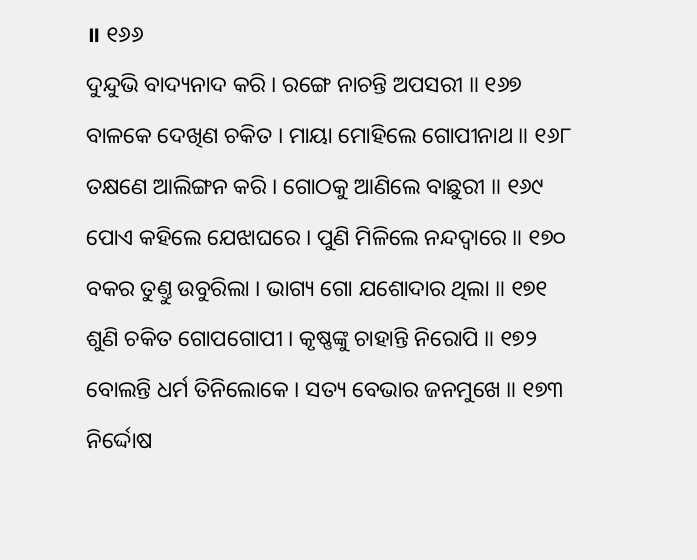॥ ୧୬୬
ଦୁନ୍ଦୁଭି ବାଦ୍ୟନାଦ କରି । ରଙ୍ଗେ ନାଚନ୍ତି ଅପସରୀ ॥ ୧୬୭
ବାଳକେ ଦେଖିଣ ଚକିତ । ମାୟା ମୋହିଲେ ଗୋପୀନାଥ ॥ ୧୬୮
ତକ୍ଷଣେ ଆଲିଙ୍ଗନ କରି । ଗୋଠକୁ ଆଣିଲେ ବାଛୁରୀ ॥ ୧୬୯
ପୋଏ କହିଲେ ଯେଝାଘରେ । ପୁଣି ମିଳିଲେ ନନ୍ଦଦ୍ୱାରେ ॥ ୧୭୦
ବକର ତୁଣ୍ତୁ ଉବୁରିଲା । ଭାଗ୍ୟ ଗୋ ଯଶୋଦାର ଥିଲା ॥ ୧୭୧
ଶୁଣି ଚକିତ ଗୋପଗୋପୀ । କୃଷ୍ଣଙ୍କୁ ଚାହାନ୍ତି ନିରୋପି ॥ ୧୭୨
ବୋଲନ୍ତି ଧର୍ମ ତିନିଲୋକେ । ସତ୍ୟ ବେଭାର ଜନମୁଖେ ॥ ୧୭୩
ନିର୍ଦ୍ଦୋଷ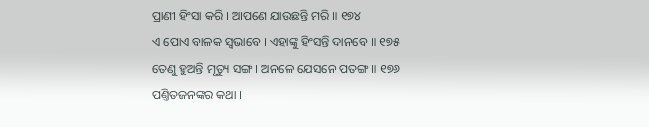ପ୍ରାଣୀ ହିଂସା କରି । ଆପଣେ ଯାଉଛନ୍ତି ମରି ॥ ୧୭୪
ଏ ପୋଏ ବାଳକ ସ୍ୱଭାବେ । ଏହାଙ୍କୁ ହିଂସନ୍ତି ଦାନବେ ॥ ୧୭୫
ତେଣୁ ହୁଅନ୍ତି ମୃତ୍ୟୁ ସଙ୍ଗ । ଅନଳେ ଯେସନେ ପତଙ୍ଗ ॥ ୧୭୬
ପଣ୍ତିତଜନଙ୍କର କଥା ।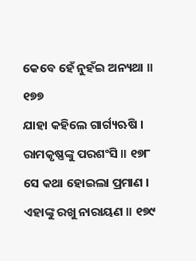କେବେ ହେଁ ନୁହଁଇ ଅନ୍ୟଥା ॥ ୧୭୭
ଯାହା କହିଲେ ଗାର୍ଗ୍ୟଋଷି । ରାମକୃଷ୍ଣଙ୍କୁ ପରଶଂସି ॥ ୧୭୮
ସେ କଥା ହୋଇଲା ପ୍ରମାଣ । ଏହାଙ୍କୁ ରଖୁ ନାରାୟଣ ॥ ୧୭୯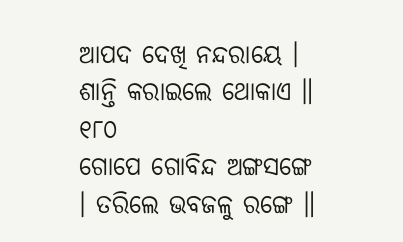ଆପଦ ଦେଖି ନନ୍ଦରାୟେ । ଶାନ୍ତି କରାଇଲେ ଥୋକାଏ ॥ ୧୮୦
ଗୋପେ ଗୋବିନ୍ଦ ଅଙ୍ଗସଙ୍ଗେ । ତରିଲେ ଭବଜଳୁ ରଙ୍ଗେ ॥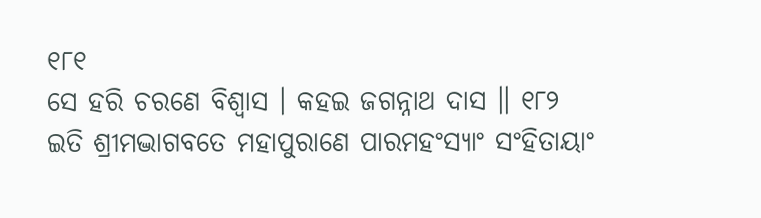୧୮୧
ସେ ହରି ଚରଣେ ବିଶ୍ୱାସ । କହଇ ଜଗନ୍ନାଥ ଦାସ ॥ ୧୮୨
ଇତି ଶ୍ରୀମଦ୍ଭାଗବତେ ମହାପୁରାଣେ ପାରମହଂସ୍ୟାଂ ସଂହିତାୟାଂ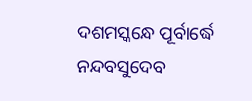ଦଶମସ୍କନ୍ଧେ ପୂର୍ବାର୍ଦ୍ଧେ ନନ୍ଦବସୁଦେବ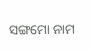ସଙ୍ଗମୋ ନାମ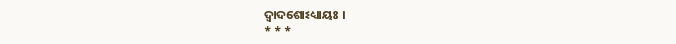ଦ୍ୱାଦଶୋଽଧ୍ୟାୟଃ ।
* * *